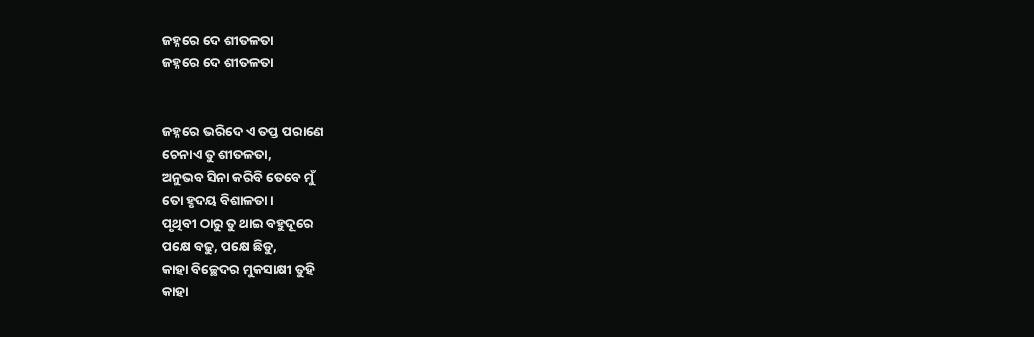ଜହ୍ନରେ ଦେ ଶୀତଳତା
ଜହ୍ନରେ ଦେ ଶୀତଳତା


ଜହ୍ନରେ ଭରିଦେ ଏ ତପ୍ତ ପରାଣେ
ଚେନାଏ ତୁ ଶୀତଳତା,
ଅନୁଭବ ସିନା କରିବି ତେବେ ମୁଁ
ତୋ ହୃଦୟ ବିଶାଳତା ।
ପୃଥିବୀ ଠାରୁ ତୁ ଥାଇ ବହୁଦୂରେ
ପକ୍ଷେ ବଢୁ, ପକ୍ଷେ ଛିଡୁ,
କାହା ବିଚ୍ଛେଦର ମୁକସାକ୍ଷୀ ତୁହି
କାହା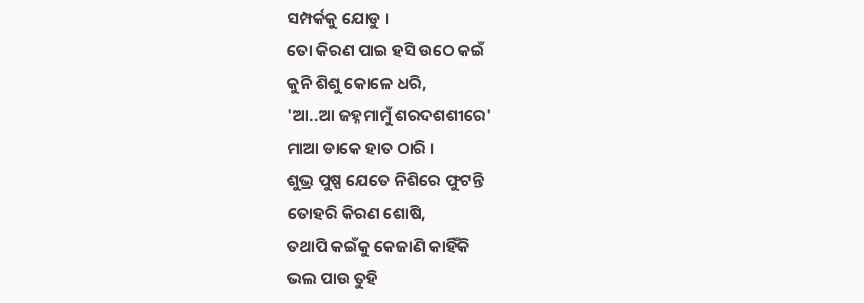ସମ୍ପର୍କକୁ ଯୋଡୁ ।
ତୋ କିରଣ ପାଇ ହସି ଉଠେ କଇଁ
କୁନି ଶିଶୁ କୋଳେ ଧରି,
'ଆ..ଆ ଜହ୍ନମାମୁଁ ଶରଦଶଶୀରେ'
ମାଆ ଡାକେ ହାତ ଠାରି ।
ଶୁଭ୍ର ପୁଷ୍ପ ଯେତେ ନିଶିରେ ଫୁଟନ୍ତି
ତୋହରି କିରଣ ଶୋଷି,
ତଥାପି କଇଁକୁ କେଜାଣି କାହିଁକି
ଭଲ ପାଉ ତୁହି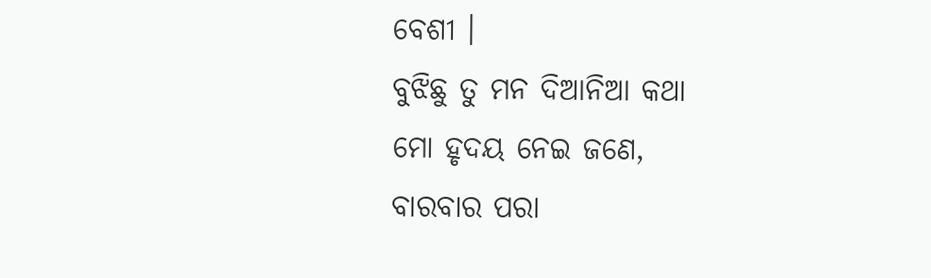ବେଶୀ ।
ବୁଝିଛୁ ତୁ ମନ ଦିଆନିଆ କଥା
ମୋ ହୃଦୟ ନେଇ ଜଣେ,
ବାରବାର ପରା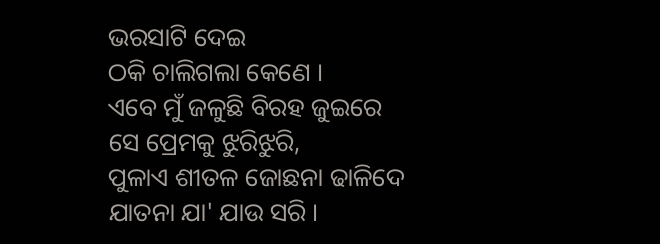ଭରସାଟି ଦେଇ
ଠକି ଚାଲିଗଲା କେଣେ ।
ଏବେ ମୁଁ ଜଳୁଛି ବିରହ ଜୁଇରେ
ସେ ପ୍ରେମକୁ ଝୁରିଝୁରି,
ପୁଳାଏ ଶୀତଳ ଜୋଛନା ଢାଳିଦେ
ଯାତନା ଯା' ଯାଉ ସରି ।